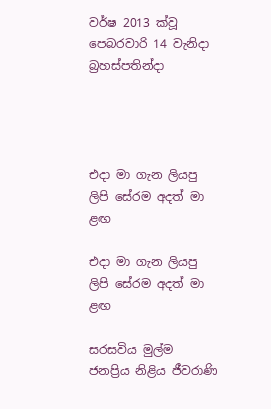වර්ෂ 2013 ක්වූ පෙබරවාරි 14 වැනිදා බ්‍රහස්පතින්දා




එදා මා ගැන ලියපු ලිපි සේරම අදත් මා ළඟ

එදා මා ගැන ලියපු ලිපි සේරම අදත් මා ළඟ

සරසවිය මුල්ම ජනප්‍රිය නිළිය ජීවරාණි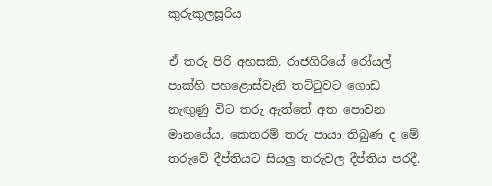කුරුකුලසූරිය

ඒ තරු පිරි අහසකි. රාජගිරියේ රෝයල් පාක්හි පහළොස්වැනි තට්ටුවට ගොඩ නැඟුණු විට තරු ඇත්තේ අත පොවන මානයේය. කෙතරම් තරු පායා තිබුණ ද මේ තරුවේ දීප්තියට සියලු තරුවල දීප්තිය පරදී.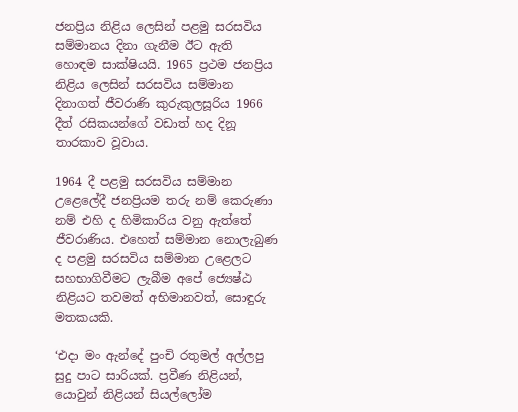ජනප්‍රිය නිළිය ලෙසින් පළමු සරසවිය සම්මානය දිනා ගැනීම ඊට ඇති හොඳම සාක්ෂියයි. 1965 ප්‍රථම ජනප්‍රිය නිළිය ලෙසින් සරසවිය සම්මාන දිනාගත් ජීවරාණි කුරුකුලසූරිය 1966 දීත් රසිකයන්ගේ වඩාත් හද දිනූ තාරකාව වූවාය.

1964 දී පළමු සරසවිය සම්මාන උළෙලේදී ජනප්‍රියම තරු නම් කෙරුණා නම් එහි ද හිමිකාරිය වනු ඇත්තේ ජීවරාණිය. එහෙත් සම්මාන නොලැබුණ ද පළමු සරසවිය සම්මාන උළෙලට සහභාගිවීමට ලැබීම අපේ ජ්‍යෙෂ්ඨ නිළියට තවමත් අභිමානවත්, සොඳුරු මතකයකි.

‘එදා මං ඇන්දේ පුංචි රතුමල් අල්ලපු සුදු පාට සාරියක්. ප්‍රවීණ නිළියන්, යොවුන් නිළියන් සියල්ලෝම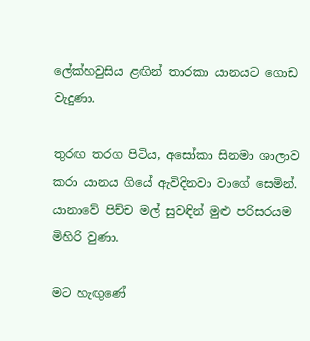ලේක්හවුසිය ළඟින් තාරකා යානයට ගොඩ වැදුණා.

තුරඟ තරග පිටිය, අසෝකා සිනමා ශාලාව කරා යානය ගියේ ඇවිදිනවා වාගේ සෙමින්. යානාවේ පිච්ච මල් සුවඳින් මුළු පරිසරයම මිහිරි වුණා.

මට හැඟුණේ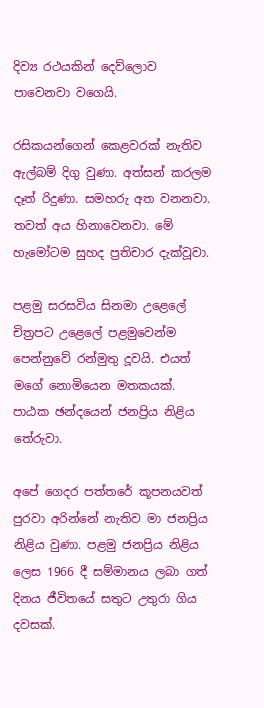දිව්‍ය රථයකින් දෙව්ලොව පාවෙනවා වගෙයි.

රසිකයන්ගෙන් කෙළවරක් නැතිව ඇල්බම් දිගු වුණා. අත්සන් කරලම දෑත් රිදුණා. සමහරු අත වනනවා. තවත් අය හිනාවෙනවා. මේ හැමෝටම සුහද ප්‍රතිචාර දැක්වූවා.

පළමු සරසවිය සිනමා උළෙලේ චිත්‍රපට උළෙලේ පළමුවෙන්ම පෙන්නුවේ රන්මුතු දූවයි. එයත් මගේ නොමියෙන මතකයක්. පාඨක ඡන්දයෙන් ජනප්‍රිය නිළිය තේරුවා.

අපේ ගෙදර පත්තරේ කූපනයවත් පුරවා අරින්නේ නැතිව මා ජනප්‍රිය නිළිය වුණා. පළමු ජනප්‍රිය නිළිය ලෙස 1966 දී සම්මානය ලබා ගත් දිනය ජීවිතයේ සතුට උතුරා ගිය දවසක්.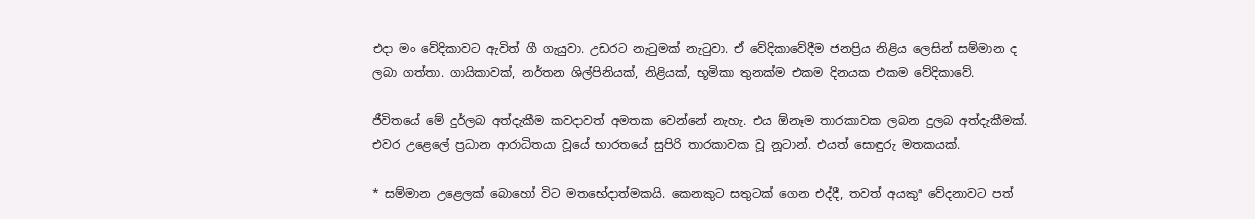එදා මං වේදිකාවට ඇවිත් ගී ගැයුවා. උඩරට නැටුමක් නැටුවා. ඒ වේදිකාවේදීම ජනප්‍රිය නිළිය ලෙසින් සම්මාන ද ලබා ගත්තා. ගායිකාවක්, නර්තන ශිල්පිනියක්, නිළියක්, භූමිකා තුනක්ම එකම දිනයක එකම වේදිකාවේ.

ජීවිතයේ මේ දුර්ලබ අත්දැකීම කවදාවත් අමතක වෙන්නේ නැහැ. එය ඕනෑම තාරකාවක ලබන දුලබ අත්දැකීමක්. එවර උළෙලේ ප්‍රධාන ආරාධිතයා වූයේ භාරතයේ සුපිරි තාරකාවක වූ නූටාන්. එයත් සොඳුරු මතකයක්.

* සම්මාන උළෙලක් බොහෝ විට මතභේදාත්මකයි. කෙනකුට සතුටක් ගෙන එද්දී, තවත් අයකුª වේදනාවට පත්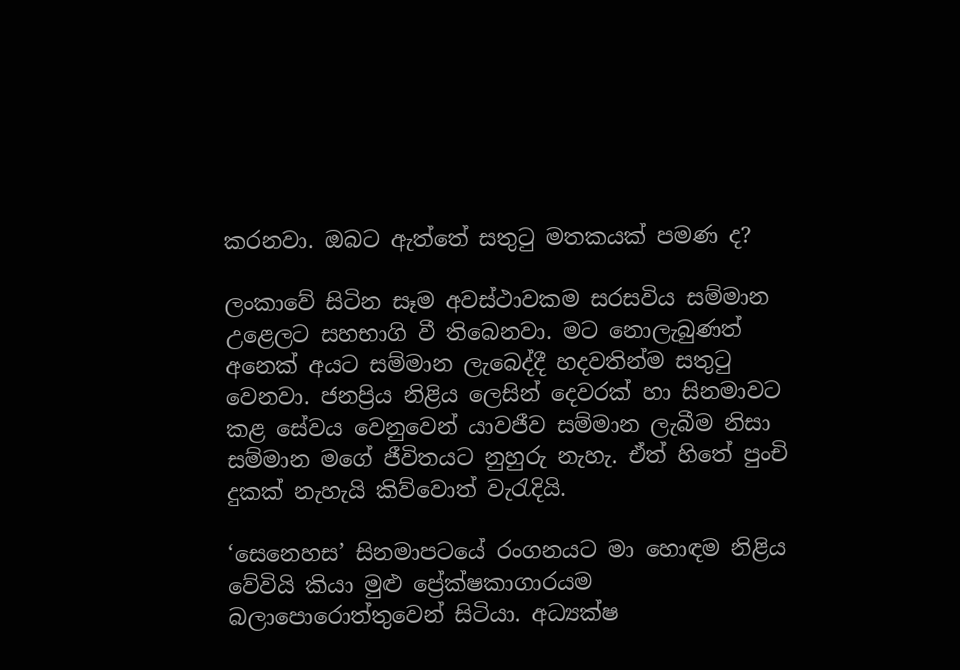කරනවා. ඔබට ඇත්තේ සතුටු මතකයක් පමණ ද?

ලංකාවේ සිටින සෑම අවස්ථාවකම සරසවිය සම්මාන උළෙලට සහභාගි වී තිබෙනවා. මට නොලැබුණත් අනෙක් අයට සම්මාන ලැබෙද්දී හදවතින්ම සතුටු වෙනවා. ජනප්‍රිය නිළිය ලෙසින් දෙවරක් හා සිනමාවට කළ සේවය වෙනුවෙන් යාවජීව සම්මාන ලැබීම නිසා සම්මාන මගේ ජීවිතයට නුහුරු නැහැ. ඒත් හිතේ පුංචි දුකක් නැහැයි කිව්වොත් වැරැදියි.

‘සෙනෙහස’ සිනමාපටයේ රංගනයට මා හොඳම නිළිය වේවියි කියා මුළු ප්‍රේක්ෂකාගාරයම බලාපොරොත්තුවෙන් සිටියා. අධ්‍යක්ෂ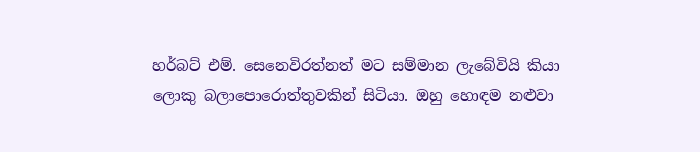හර්බට් එම්. සෙනෙවිරත්නත් මට සම්මාන ලැබේවියි කියා ලොකු බලාපොරොත්තුවකින් සිටියා. ඔහු හොඳම නළුවා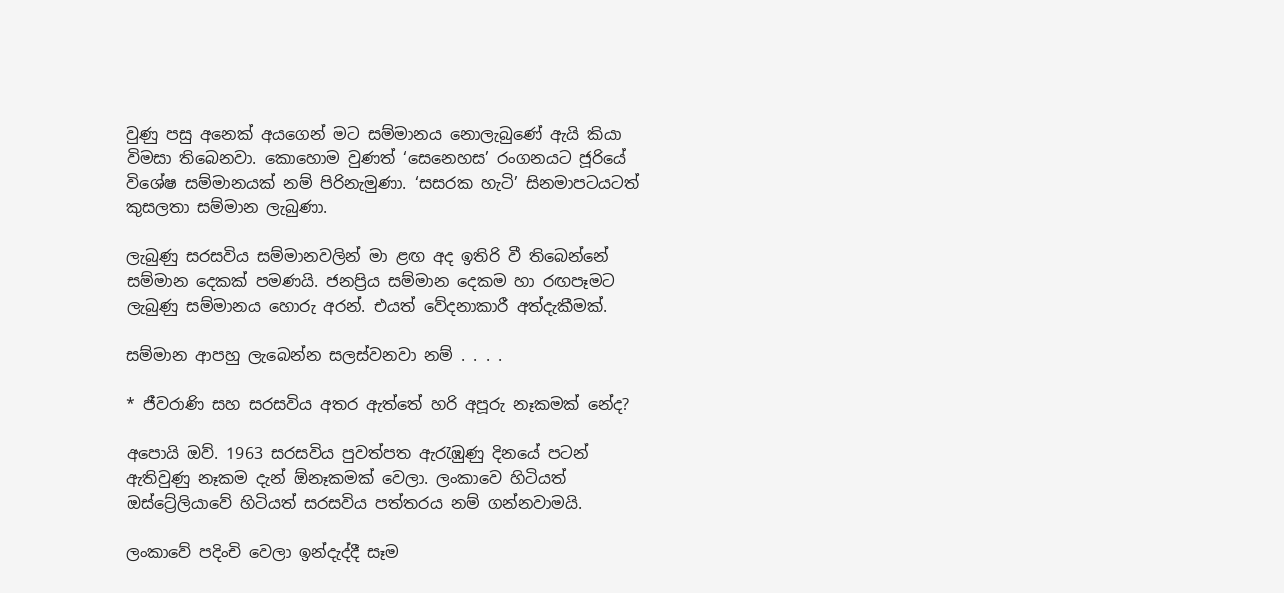වුණු පසු අනෙක් අයගෙන් මට සම්මානය නොලැබුණේ ඇයි කියා විමසා තිබෙනවා. කොහොම වුණත් ‘සෙනෙහස’ රංගනයට ජූරියේ විශේෂ සම්මානයක් නම් පිරිනැමුණා. ‘සසරක හැටි’ සිනමාපටයටත් කුසලතා සම්මාන ලැබුණා.

ලැබුණු සරසවිය සම්මානවලින් මා ළඟ අද ඉතිරි වී තිබෙන්නේ සම්මාන දෙකක් පමණයි. ජනප්‍රිය සම්මාන දෙකම හා රඟපෑමට ලැබුණු සම්මානය හොරු අරන්. එයත් වේදනාකාරී අත්දැකීමක්.

සම්මාන ආපහු ලැබෙන්න සලස්වනවා නම් . . . .

* ජීවරාණි සහ සරසවිය අතර ඇත්තේ හරි අපූරු නෑකමක් නේද?

අපොයි ඔව්. 1963 සරසවිය පුවත්පත ඇරැඹුණු දිනයේ පටන් ඇතිවුණු නෑකම දැන් ඕනෑකමක් වෙලා. ලංකාවෙ හිටියත් ඔස්ට්‍රේලියාවේ හිටියත් සරසවිය පත්තරය නම් ගන්නවාමයි.

ලංකාවේ පදිංචි වෙලා ඉන්දැද්දී සෑම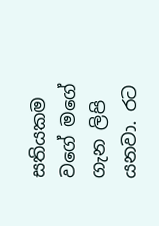සතියකම වගේ මගේ ගැන ලිපි යනවා. රට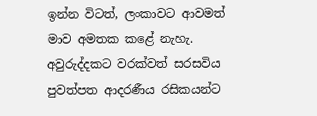ඉන්න විටත්, ලංකාවට ආවමත් මාව අමතක කළේ නැහැ. අවුරුද්දකට වරක්වත් සරසවිය පුවත්පත ආදරණීය රසිකයන්ට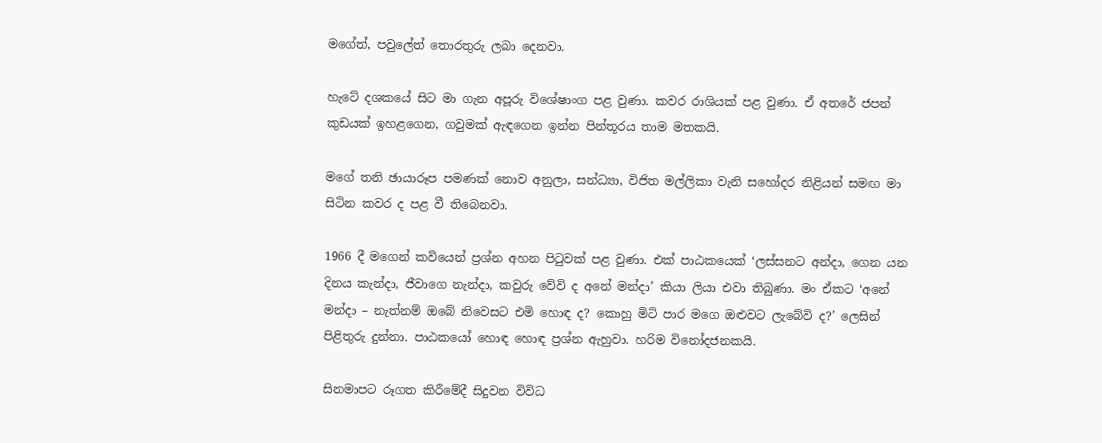මගේත්, පවුලේත් තොරතුරු ලබා දෙනවා.

හැටේ දශකයේ සිට මා ගැන අපූරු විශේෂාංග පළ වුණා. කවර රාශියක් පළ වුණා. ඒ අතරේ ජපන් කුඩයක් ඉහළගෙන, ගවුමක් ඇඳගෙන ඉන්න පින්තූරය තාම මතකයි.

මගේ තනි ඡායාරූප පමණක් නොව අනුලා, සන්ධ්‍යා, විජිත මල්ලිකා වැනි සහෝදර නිළියන් සමඟ මා සිටින කවර ද පළ වී තිබෙනවා.

1966 දී මගෙන් කවියෙන් ප්‍රශ්න අහන පිටුවක් පළ වුණා. එක් පාඨකයෙක් ‘ලස්සනට අන්දා, ගෙන යන දිනය කැන්දා, ජීවාගෙ නැන්දා, කවුරු වේවි ද අනේ මන්දා’ කියා ලියා එවා තිබුණා. මං ඒකට ‘අනේ මන්දා – නැත්නම් ඔබේ නිවෙසට එමි හොඳ ද? කොහු මිටි පාර මගෙ ඔළුවට ලැබේවි ද?’ ලෙසින් පිළිතුරු දුන්නා. පාඨකයෝ හොඳ හොඳ ප්‍රශ්න ඇහුවා. හරිම විනෝදජනකයි.

සිනමාපට රූගත කිරීමේදී සිදුවන විවිධ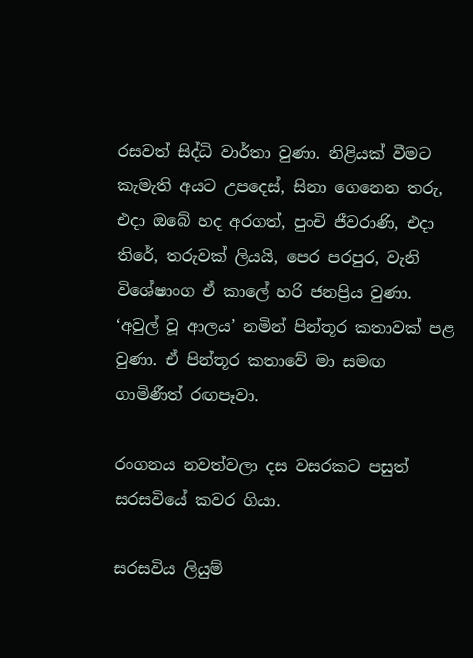රසවත් සිද්ධි වාර්තා වුණා. නිළියක් වීමට කැමැති අයට උපදෙස්, සිනා ගෙනෙන තරු, එදා ඔබේ හද අරගත්, පුංචි ජීවරාණි, එදා තිරේ, තරුවක් ලියයි, පෙර පරපුර, වැනි විශේෂාංග ඒ කාලේ හරි ජනප්‍රිය වුණා. ‘අවුල් වූ ආලය’ නමින් පින්තූර කතාවක් පළ වුණා. ඒ පින්තූර කතාවේ මා සමඟ ගාමිණීත් රඟපෑවා.

රංගනය නවත්වලා දස වසරකට පසුත් සරසවියේ කවර ගියා.

සරසවිය ලියුම්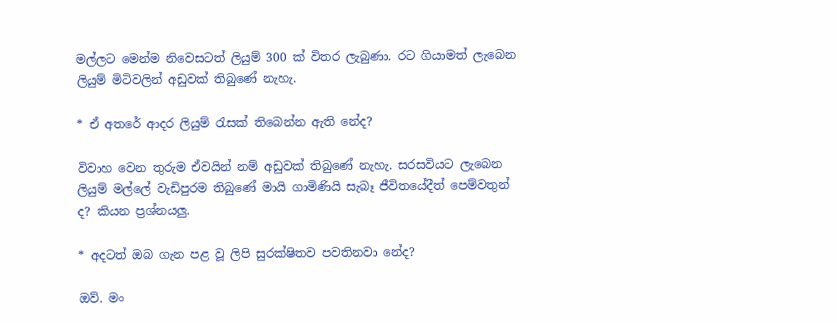මල්ලට මෙන්ම නිවෙසටත් ලියුම් 300 ක් විතර ලැබුණා. රට ගියාමත් ලැබෙන ලියුම් මිටිවලින් අඩුවක් තිබුණේ නැහැ.

* ඒ අතරේ ආදර ලියුම් රැසක් තිබෙන්න ඇති නේද?

විවාහ වෙන තුරුම ඒවයින් නම් අඩුවක් තිබුණේ නැහැ. සරසවියට ලැබෙන ලියුම් මල්ලේ වැඩිපුරම තිබුණේ මායි ගාමිණියි සැබෑ ජීවිතයේදීත් පෙම්වතුන් ද? කියන ප්‍රශ්නයලු.

* අදටත් ඔබ ගැන පළ වූ ලිපි සුරක්ෂිතව පවතිනවා නේද?

ඔව්. මං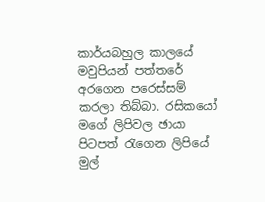කාර්යබහුල කාලයේ මවුපියන් පත්තරේ අරගෙන පරෙස්සම් කරලා තිබ්බා. රසිකයෝ මගේ ලිපිවල ඡායා පිටපත් රැගෙන ලිපියේ මුල්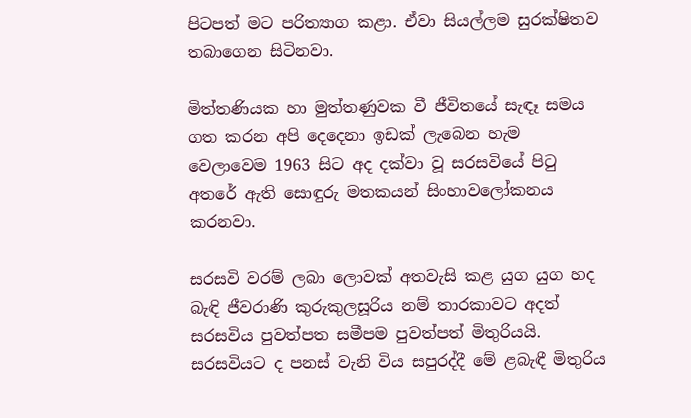පිටපත් මට පරිත්‍යාග කළා. ඒවා සියල්ලම සුරක්ෂිතව තබාගෙන සිටිනවා.

මිත්තණියක හා මුත්තණුවක වී ජීවිතයේ සැඳෑ සමය ගත කරන අපි දෙදෙනා ඉඩක් ලැබෙන හැම වෙලාවෙම 1963 සිට අද දක්වා වූ සරසවියේ පිටු අතරේ ඇති සොඳුරු මතකයන් සිංහාවලෝකනය කරනවා.

සරසවි වරම් ලබා ලොවක් අතවැසි කළ යුග යුග හද බැඳි ජීවරාණි කුරුකුලසූරිය නම් තාරකාවට අදත් සරසවිය පුවත්පත සමීපම පුවත්පත් මිතුරියයි. සරසවියට ද පනස් වැනි විය සපුරද්දී මේ ළබැඳී මිතුරිය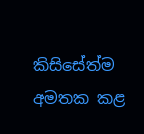කිසිසේත්ම අමතක කළ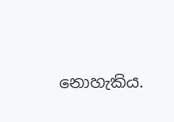නොහැකිය.